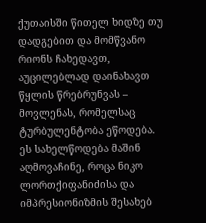ქუთაისში წითელ ხიდზე თუ დადგებით და მომწვანო რიონს ჩახედავთ, აუცილებლად დაინახავთ წყლის წრებრუნვას – მოვლენას, რომელსაც ტურბულენტობა ეწოდება. ეს სახელწოდება მაშინ აღმოვაჩინე, როცა ნიკო ლორთქიფანიძისა და იმპრესიონიზმის შესახებ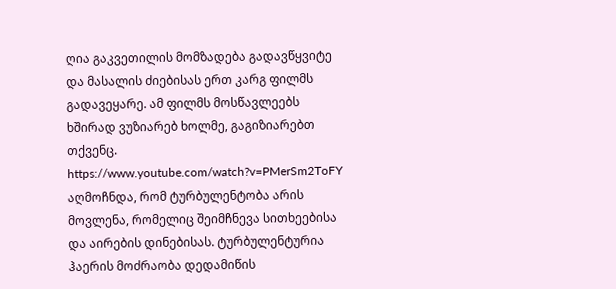ღია გაკვეთილის მომზადება გადავწყვიტე და მასალის ძიებისას ერთ კარგ ფილმს გადავეყარე. ამ ფილმს მოსწავლეებს ხშირად ვუზიარებ ხოლმე, გაგიზიარებთ თქვენც.
https://www.youtube.com/watch?v=PMerSm2ToFY
აღმოჩნდა, რომ ტურბულენტობა არის მოვლენა, რომელიც შეიმჩნევა სითხეებისა და აირების დინებისას. ტურბულენტურია ჰაერის მოძრაობა დედამიწის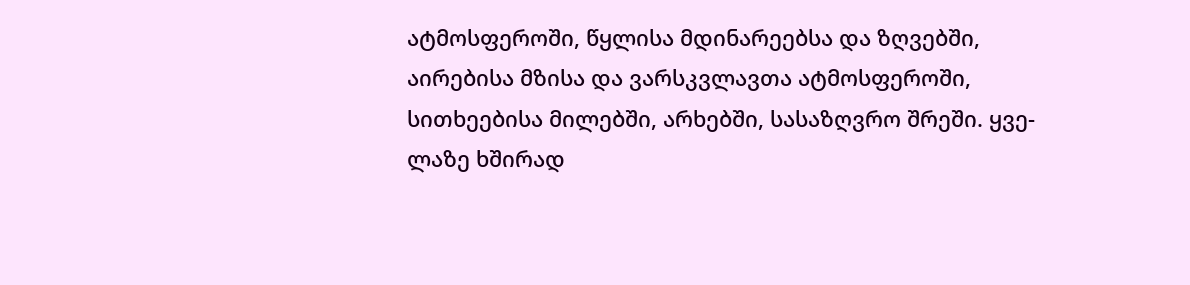ატმოსფეროში, წყლისა მდინარეებსა და ზღვებში, აირებისა მზისა და ვარსკვლავთა ატმოსფეროში, სითხეებისა მილებში, არხებში, სასაზღვრო შრეში. ყვე-ლაზე ხშირად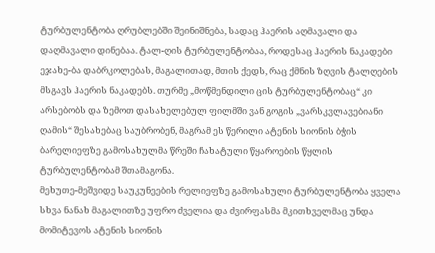ტურბულენტობა ღრუბლებში შეინიშნება, სადაც ჰაერის აღმავალი და დაღმავალი დინებაა. ტალ-ღის ტურბულენტობაა, როდესაც ჰაერის ნაკადები ეჯახე-ბა დაბრკოლებას, მაგალითად, მთის ქედს, რაც ქმნის ზღვის ტალღების მსგავს ჰაერის ნაკადებს. თურმე „მოწმენდილი ცის ტურბულენტობაც“ კი არსებობს და ზემოთ დასახელებულ ფილმში ვან გოგის „ვარსკვლავებიანი ღამის“ შესახებაც საუბრობენ, მაგრამ ეს წერილი ატენის სიონის ბჭის ბარელიეფზე გამოსახულმა წრეში ჩახატული წყაროების წყლის ტურბულენტობამ შთამაგონა.
მეხუთე-მეშვიდე საუკუნეების რელიეფზე გამოსახული ტურბულენტობა ყველა სხვა ნანახ მაგალითზე უფრო ძველია და ძვირფასმა მკითხველმაც უნდა მომიტევოს ატენის სიონის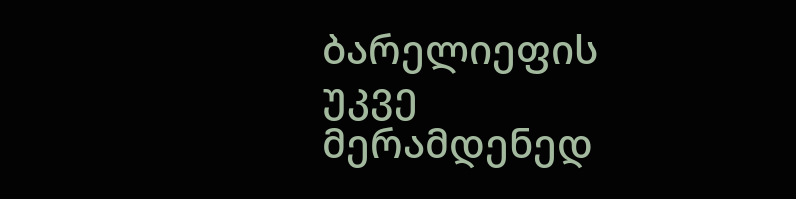ბარელიეფის უკვე მერამდენედ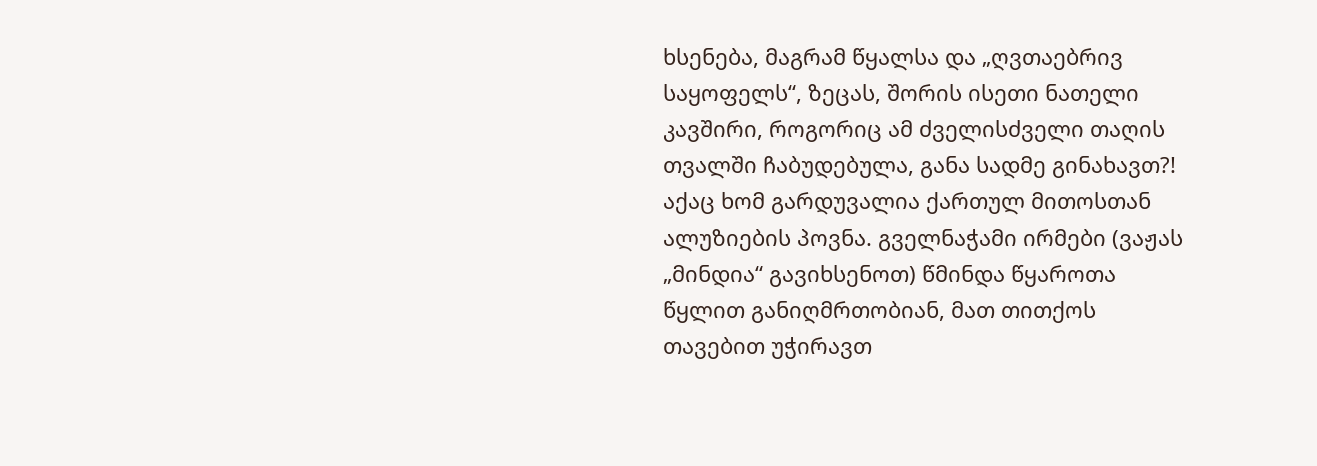ხსენება, მაგრამ წყალსა და „ღვთაებრივ საყოფელს“, ზეცას, შორის ისეთი ნათელი კავშირი, როგორიც ამ ძველისძველი თაღის თვალში ჩაბუდებულა, განა სადმე გინახავთ?! აქაც ხომ გარდუვალია ქართულ მითოსთან ალუზიების პოვნა. გველნაჭამი ირმები (ვაჟას „მინდია“ გავიხსენოთ) წმინდა წყაროთა წყლით განიღმრთობიან, მათ თითქოს თავებით უჭირავთ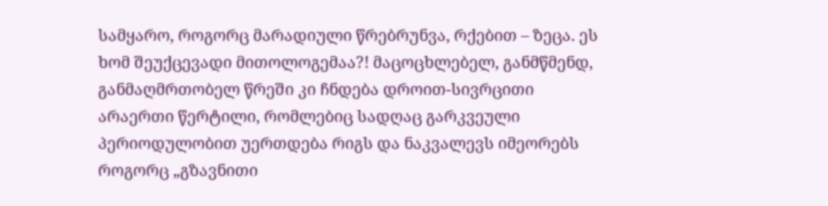სამყარო, როგორც მარადიული წრებრუნვა, რქებით – ზეცა. ეს ხომ შეუქცევადი მითოლოგემაა?! მაცოცხლებელ, განმწმენდ, განმაღმრთობელ წრეში კი ჩნდება დროით-სივრცითი არაერთი წერტილი, რომლებიც სადღაც გარკვეული პერიოდულობით უერთდება რიგს და ნაკვალევს იმეორებს როგორც „გზავნითი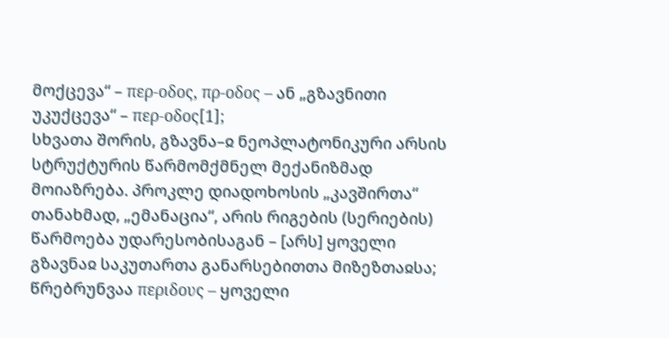მოქცევა“ – περ-οδος, πρ-οδος – ან „გზავნითი უკუქცევა“ – περ-οδος[1];
სხვათა შორის, გზავნა–ჲ ნეოპლატონიკური არსის სტრუქტურის წარმომქმნელ მექანიზმად მოიაზრება. პროკლე დიადოხოსის „კავშირთა“ თანახმად, „ემანაცია“, არის რიგების (სერიების) წარმოება უდარესობისაგან – [არს] ყოველი გზავნაჲ საკუთართა განარსებითთა მიზეზთაჲსა;
წრებრუნვაა περιδους – ყოველი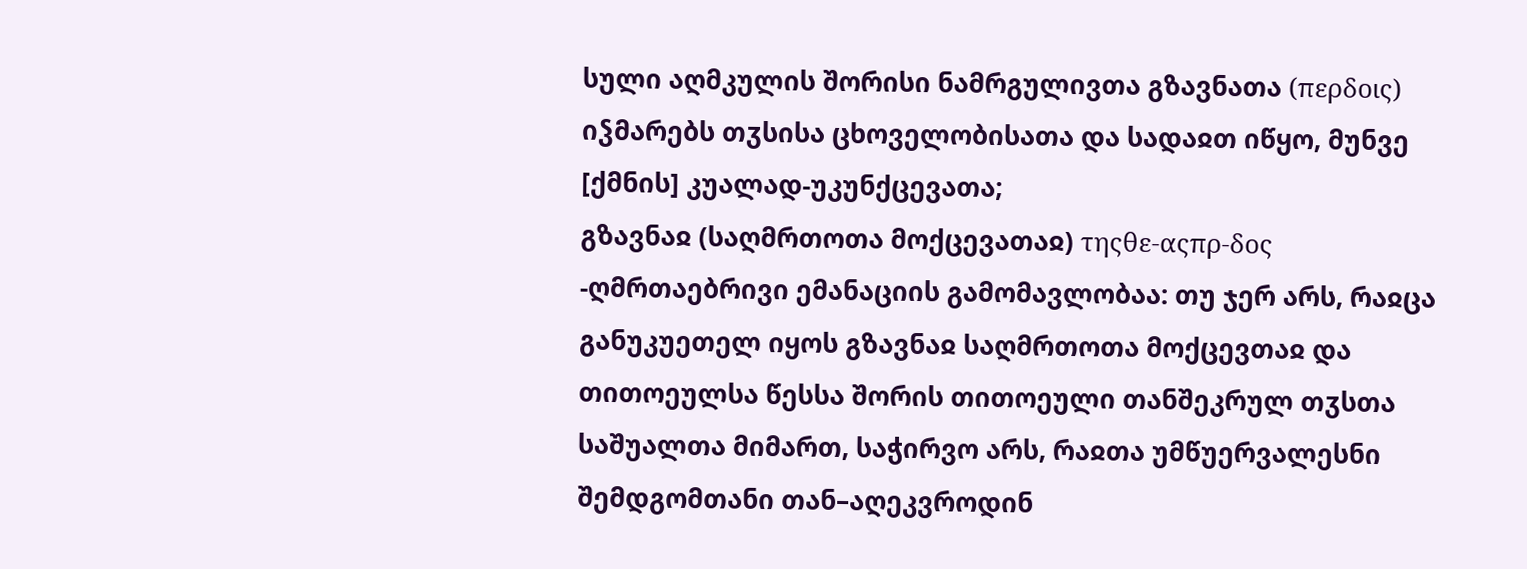სული აღმკულის შორისი ნამრგულივთა გზავნათა (περδοις) იჴმარებს თჳსისა ცხოველობისათა და სადაჲთ იწყო, მუნვე [ქმნის] კუალად-უკუნქცევათა;
გზავნაჲ (საღმრთოთა მოქცევათაჲ) τηςθε-αςπρ-δος -ღმრთაებრივი ემანაციის გამომავლობაა: თუ ჯერ არს, რაჲცა განუკუეთელ იყოს გზავნაჲ საღმრთოთა მოქცევთაჲ და თითოეულსა წესსა შორის თითოეული თანშეკრულ თჳსთა საშუალთა მიმართ, საჭირვო არს, რაჲთა უმწუერვალესნი შემდგომთანი თან–აღეკვროდინ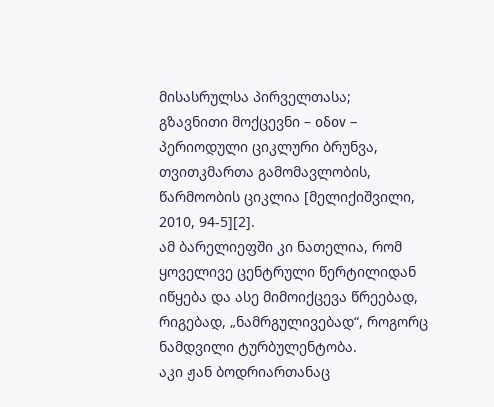მისასრულსა პირველთასა;
გზავნითი მოქცევნი – οδον – პერიოდული ციკლური ბრუნვა, თვითკმართა გამომავლობის, წარმოობის ციკლია [მელიქიშვილი, 2010, 94-5][2].
ამ ბარელიეფში კი ნათელია, რომ ყოველივე ცენტრული წერტილიდან იწყება და ასე მიმოიქცევა წრეებად, რიგებად, „ნამრგულივებად“, როგორც ნამდვილი ტურბულენტობა.
აკი ჟან ბოდრიართანაც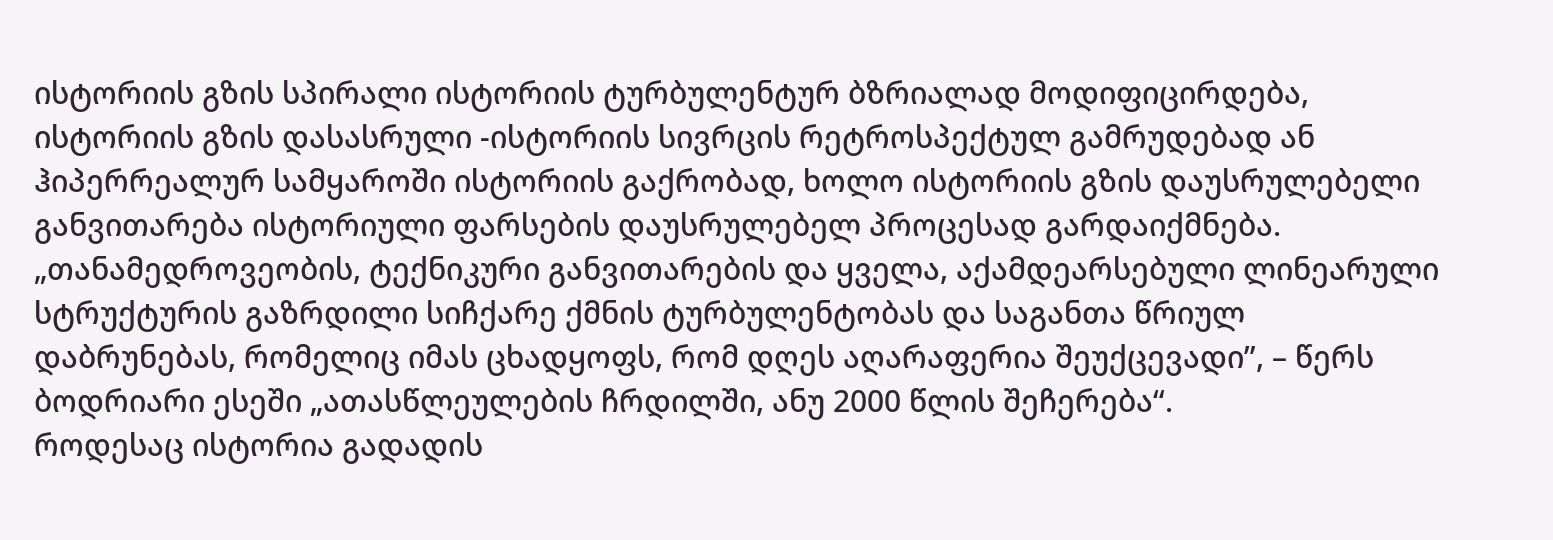ისტორიის გზის სპირალი ისტორიის ტურბულენტურ ბზრიალად მოდიფიცირდება, ისტორიის გზის დასასრული -ისტორიის სივრცის რეტროსპექტულ გამრუდებად ან ჰიპერრეალურ სამყაროში ისტორიის გაქრობად, ხოლო ისტორიის გზის დაუსრულებელი განვითარება ისტორიული ფარსების დაუსრულებელ პროცესად გარდაიქმნება. „თანამედროვეობის, ტექნიკური განვითარების და ყველა, აქამდეარსებული ლინეარული სტრუქტურის გაზრდილი სიჩქარე ქმნის ტურბულენტობას და საგანთა წრიულ დაბრუნებას, რომელიც იმას ცხადყოფს, რომ დღეს აღარაფერია შეუქცევადი”, – წერს ბოდრიარი ესეში „ათასწლეულების ჩრდილში, ანუ 2000 წლის შეჩერება“.
როდესაც ისტორია გადადის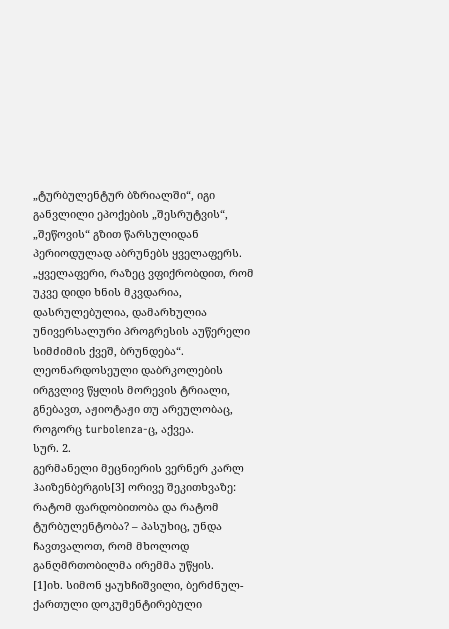„ტურბულენტურ ბზრიალში“, იგი განვლილი ეპოქების „შესრუტვის“, „შეწოვის“ გზით წარსულიდან პერიოდულად აბრუნებს ყველაფერს. „ყველაფერი, რაზეც ვფიქრობდით, რომ უკვე დიდი ხნის მკვდარია, დასრულებულია, დამარხულია უნივერსალური პროგრესის აუწერელი სიმძიმის ქვეშ, ბრუნდება“. ლეონარდოსეული დაბრკოლების ირგვლივ წყლის მორევის ტრიალი, გნებავთ, აჟიოტაჟი თუ არეულობაც, როგორც turbolenza-ც, აქვეა.
სურ. 2.
გერმანელი მეცნიერის ვერნერ კარლ ჰაიზენბერგის[3] ორივე შეკითხვაზე: რატომ ფარდობითობა და რატომ ტურბულენტობა? – პასუხიც, უნდა ჩავთვალოთ, რომ მხოლოდ განღმრთობილმა ირემმა უწყის.
[1]იხ. სიმონ ყაუხჩიშვილი, ბერძნულ-ქართული დოკუმენტირებული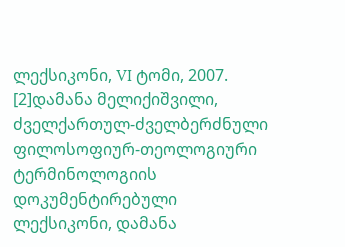ლექსიკონი, VI ტომი, 2007.
[2]დამანა მელიქიშვილი, ძველქართულ-ძველბერძნული ფილოსოფიურ-თეოლოგიური ტერმინოლოგიის დოკუმენტირებული ლექსიკონი, დამანა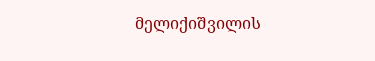მელიქიშვილის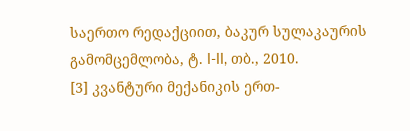საერთო რედაქციით, ბაკურ სულაკაურის გამომცემლობა, ტ. I-II, თბ., 2010.
[3] კვანტური მექანიკის ერთ-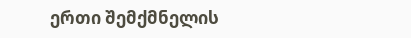ერთი შემქმნელის